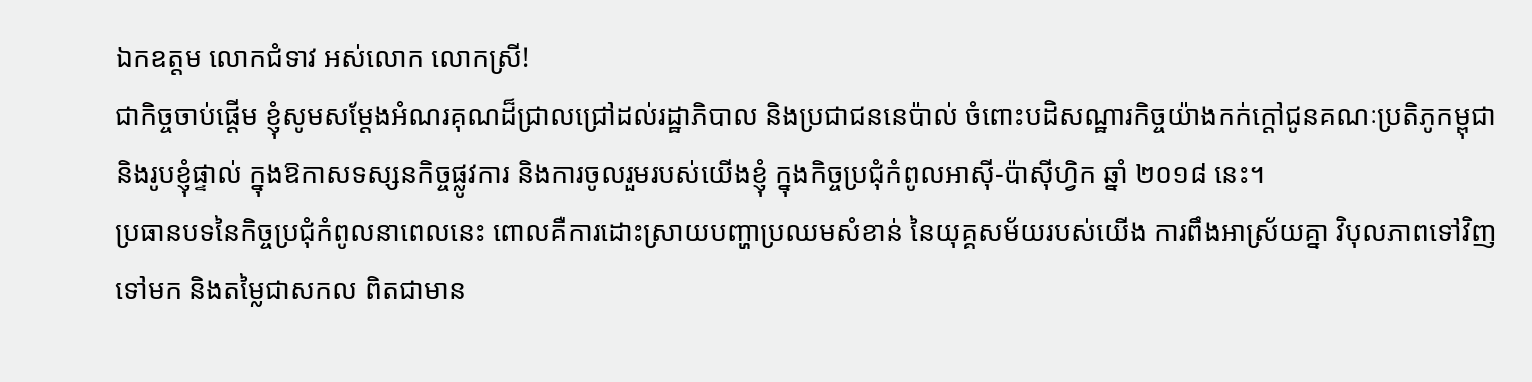ឯកឧត្តម លោកជំទាវ អស់លោក លោកស្រី!
ជាកិច្ចចាប់ផ្តើម ខ្ញុំសូមសម្តែងអំណរគុណដ៏ជ្រាលជ្រៅដល់រដ្ឋាភិបាល និងប្រជាជននេប៉ាល់ ចំពោះបដិសណ្ឋារកិច្ចយ៉ាងកក់ក្តៅជូនគណៈប្រតិភូកម្ពុជា និងរូបខ្ញុំផ្ទាល់ ក្នុងឱកាសទស្សនកិច្ចផ្លូវការ និងការចូលរួមរបស់យើងខ្ញុំ ក្នុងកិច្ចប្រជុំកំពូលអាស៊ី-ប៉ាស៊ីហ្វិក ឆ្នាំ ២០១៨ នេះ។
ប្រធានបទនៃកិច្ចប្រជុំកំពូលនាពេលនេះ ពោលគឺការដោះស្រាយបញ្ហាប្រឈមសំខាន់ នៃយុគ្គសម័យរបស់យើង ការពឹងអាស្រ័យគ្នា វិបុលភាពទៅវិញទៅមក និងតម្លៃជាសកល ពិតជាមាន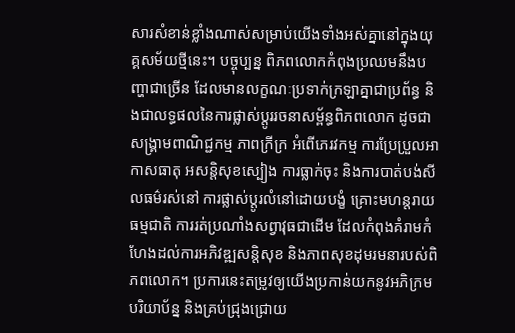សារសំខាន់ខ្លាំងណាស់សម្រាប់យើងទាំងអស់គ្នានៅក្នុងយុគ្គសម័យថ្មីនេះ។ បច្ចុប្បន្ន ពិភពលោកកំពុងប្រឈមនឹងបញ្ហាជាច្រើន ដែលមានលក្ខណៈប្រទាក់ក្រឡាគ្នាជាប្រព័ន្ធ និងជាលទ្ធផលនៃការផ្លាស់ប្តូររចនាសម្ព័ន្ធពិភពលោក ដូចជា សង្គ្រាមពាណិជ្ជកម្ម ភាពក្រីក្រ អំពើភេរវកម្ម ការប្រែប្រួលអាកាសធាតុ អសន្តិសុខស្បៀង ការធ្លាក់ចុះ និងការបាត់បង់សីលធម៌រស់នៅ ការផ្លាស់ប្តូរលំនៅដោយបង្ខំ គ្រោះមហន្តរាយធម្មជាតិ ការរត់ប្រណាំងសព្វាវុធជាដើម ដែលកំពុងគំរាមកំហែងដល់ការអភិវឌ្ឍសន្តិសុខ និងភាពសុខដុមរមនារបស់ពិភពលោក។ ប្រការនេះតម្រូវឲ្យយើងប្រកាន់យកនូវអភិក្រមបរិយាប័ន្ន និងគ្រប់ជ្រុងជ្រោយ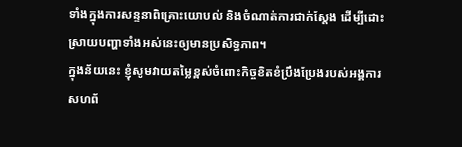ទាំងក្នុងការសន្ទនាពិគ្រោះយោបល់ និងចំណាត់ការជាក់ស្តែង ដើម្បីដោះស្រាយបញ្ហាទាំងអស់នេះឲ្យមានប្រសិទ្ធភាព។
ក្នុងន័យនេះ ខ្ញុំសូមវាយតម្លៃខ្ពស់ចំពោះកិច្ចខិតខំប្រឹងប្រែងរបស់អង្គការសហព័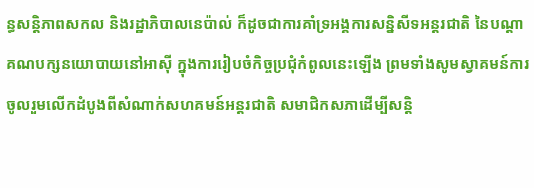ន្ធសន្តិភាពសកល និងរដ្ឋាភិបាលនេប៉ាល់ ក៏ដូចជាការគាំទ្រអង្គការសន្និសីទអន្តរជាតិ នៃបណ្តាគណបក្សនយោបាយនៅអាស៊ី ក្នុងការរៀបចំកិច្ចប្រជុំកំពូលនេះឡើង ព្រមទាំងសូមស្វាគមន៍ការចូលរួមលើកដំបូងពីសំណាក់សហគមន៍អន្តរជាតិ សមាជិកសភាដើម្បីសន្តិ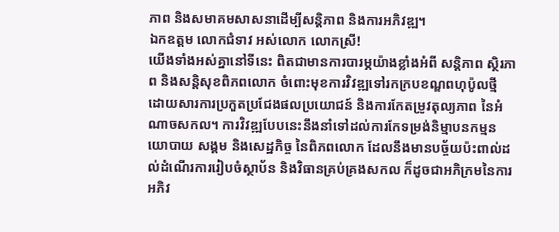ភាព និងសមាគមសាសនាដើម្បីសន្តិភាព និងការអភិវឌ្ឍ។
ឯកឧត្តម លោកជំទាវ អស់លោក លោកស្រី!
យើងទាំងអស់គ្នានៅទីនេះ ពិតជាមានការបារម្ភយ៉ាងខ្លាំងអំពី សន្តិភាព ស្ថិរភាព និងសន្តិសុខពិភពលោក ចំពោះមុខការវិវឌ្ឍទៅរកក្របខណ្ឌពហុប៉ូលថ្មី ដោយសារការប្រកួតប្រជែងផលប្រយោជន៍ និងការកែតម្រូវតុល្យភាព នៃអំណាចសកល។ ការវិវឌ្ឍបែបនេះនឹងនាំទៅដល់ការកែទម្រង់និម្មាបនកម្មនយោបាយ សង្គម និងសេដ្ឋកិច្ច នៃពិភពលោក ដែលនឹងមានបច្ច័យប៉ះពាល់ដល់ដំណើរការរៀបចំស្ថាប័ន និងវិធានគ្រប់គ្រងសកល ក៏ដូចជាអភិក្រមនៃការអភិវ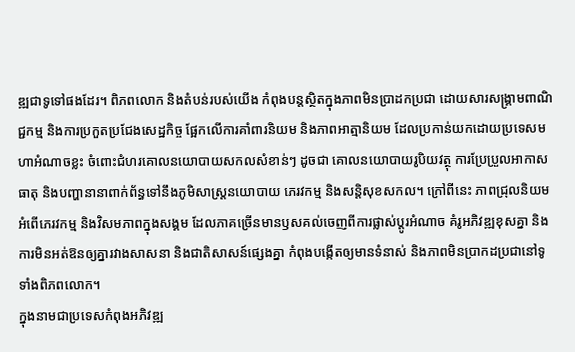ឌ្ឍជាទូទៅផងដែរ។ ពិភពលោក និងតំបន់របស់យើង កំពុងបន្តស្ថិតក្នុងភាពមិនប្រាដកប្រជា ដោយសារសង្គ្រាមពាណិជ្ជកម្ម និងការប្រកួតប្រជែងសេដ្ឋកិច្ច ផ្អែកលើការគាំពារនិយម និងភាពអាត្មានិយម ដែលប្រកាន់យកដោយប្រទេសមហាអំណាចខ្លះ ចំពោះជំហរគោលនយោបាយសកលសំខាន់ៗ ដូចជា គោលនយោបាយរូបិយវត្ថុ ការប្រែប្រួលអាកាសធាតុ និងបញ្ហានានាពាក់ព័ន្ធទៅនឹងភូមិសាស្រ្តនយោបាយ ភេរវកម្ម និងសន្តិសុខសកល។ ក្រៅពីនេះ ភាពជ្រុលនិយម អំពើភេរវកម្ម និងវិសមភាពក្នុងសង្គម ដែលភាគច្រើនមានឫសគល់ចេញពីការផ្លាស់ប្តូរអំណាច គំរូអភិវឌ្ឍខុសគ្នា និងការមិនអត់ឱនឲ្យគ្នារវាងសាសនា និងជាតិសាសន៍ផ្សេងគ្នា កំពុងបង្កើតឲ្យមានទំនាស់ និងភាពមិនប្រាកដប្រជានៅទូទាំងពិភពលោក។
ក្នុងនាមជាប្រទេសកំពុងអភិវឌ្ឍ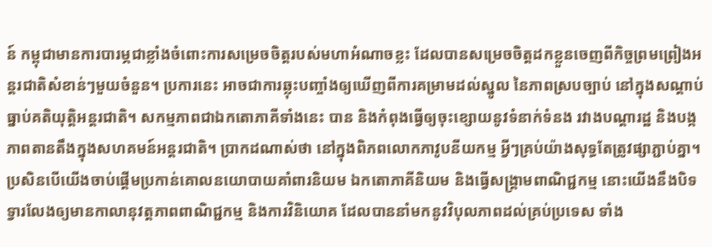ន៍ កម្ពុជាមានការបារម្ភជាខ្លាំងចំពោះការសម្រេចចិត្តរបស់មហាអំណាចខ្លះ ដែលបានសម្រេចចិត្តដកខ្លួនចេញពីកិច្ចព្រមព្រៀងអន្តរជាតិសំខាន់ៗមួយចំនួន។ ប្រការនេះ អាចជាការឆ្លុះបញ្ចាំងឲ្យឃើញពីការគម្រាមដល់ស្នូល នៃភាពស្របច្បាប់ នៅក្នុងសណ្តាប់ធ្នាប់គតិយុត្តិអន្តរជាតិ។ សកម្មភាពជាឯកតោភាគីទាំងនេះ បាន និងកំពុងធ្វើឲ្យចុះខ្សោយនូវទំនាក់ទំនង រវាងបណ្តារដ្ឋ និងបង្កភាពតានតឹងក្នុងសហគមន៍អន្តរជាតិ។ ប្រាកដណាស់ថា នៅក្នុងពិភពលោកភាវូបនីយកម្ម អ្វីៗគ្រប់យ៉ាងសុទ្ធតែត្រូវផ្សាភ្ជាប់គ្នា។ ប្រសិនបើយើងចាប់ផ្តើមប្រកាន់គោលនយោបាយគាំពារនិយម ឯកតោភាគីនិយម និងធ្វើសង្គ្រាមពាណិជ្ជកម្ម នោះយើងនឹងបិទទ្វារលែងឲ្យមានកាលានុវត្តភាពពាណិជ្ជកម្ម និងការវិនិយោគ ដែលបាននាំមកនូវវិបុលភាពដល់គ្រប់ប្រទេស ទាំង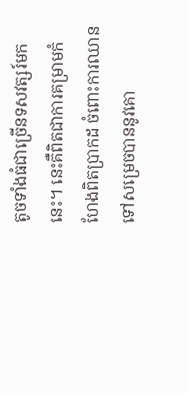តូចទាំងធំជាច្រើនទសវត្សរ៍មកនេះ។ នេះគឺពិតជាការគម្រាមកំហែងពិតប្រាកដ ចំពោះការឈានទៅសម្រេចបាននូវគោ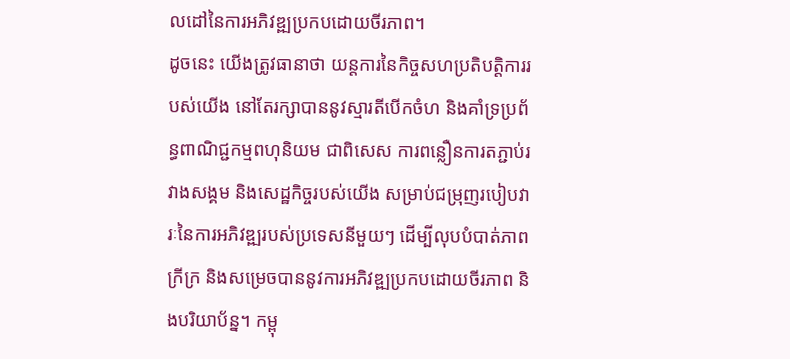លដៅនៃការអភិវឌ្ឍប្រកបដោយចីរភាព។
ដូចនេះ យើងត្រូវធានាថា យន្តការនៃកិច្ចសហប្រតិបត្តិការរបស់យើង នៅតែរក្សាបាននូវស្មារតីបើកចំហ និងគាំទ្រប្រព័ន្ធពាណិជ្ជកម្មពហុនិយម ជាពិសេស ការពន្លឿនការតភ្ជាប់រវាងសង្គម និងសេដ្ឋកិច្ចរបស់យើង សម្រាប់ជម្រុញរបៀបវារៈនៃការអភិវឌ្ឍរបស់ប្រទេសនីមួយៗ ដើម្បីលុបបំបាត់ភាពក្រីក្រ និងសម្រេចបាននូវការអភិវឌ្ឍប្រកបដោយចីរភាព និងបរិយាប័ន្ន។ កម្ពុ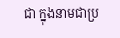ជា ក្នុងនាមជាប្រ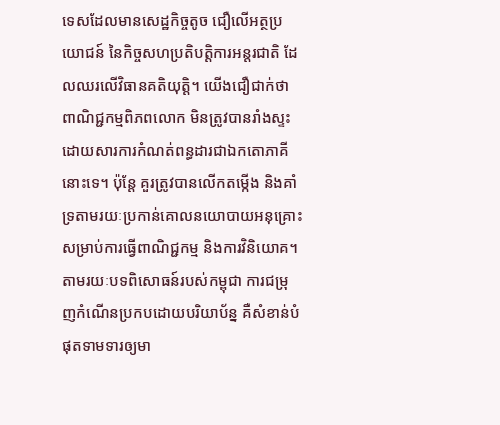ទេសដែលមានសេដ្ឋកិច្ចតូច ជឿលើអត្ថប្រយោជន៍ នៃកិច្ចសហប្រតិបត្តិការអន្តរជាតិ ដែលឈរលើវិធានគតិយុត្តិ។ យើងជឿជាក់ថា ពាណិជ្ជកម្មពិភពលោក មិនត្រូវបានរាំងស្ទះដោយសារការកំណត់ពន្ធដារជាឯកតោភាគីនោះទេ។ ប៉ុន្តែ គួរត្រូវបានលើកតម្កើង និងគាំទ្រតាមរយៈប្រកាន់គោលនយោបាយអនុគ្រោះសម្រាប់ការធ្វើពាណិជ្ជកម្ម និងការវិនិយោគ។
តាមរយៈបទពិសោធន៍របស់កម្ពុជា ការជម្រុញកំណើនប្រកបដោយបរិយាប័ន្ន គឺសំខាន់បំផុតទាមទារឲ្យមា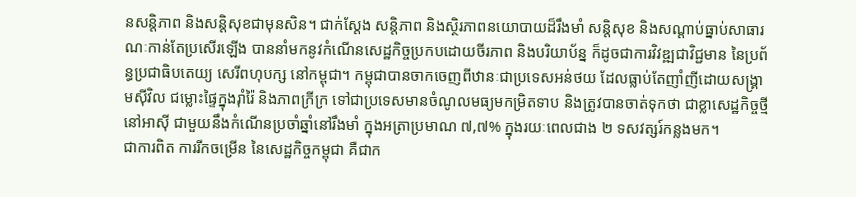នសន្តិភាព និងសន្តិសុខជាមុនសិន។ ជាក់ស្តែង សន្តិភាព និងស្ថិរភាពនយោបាយដ៏រឹងមាំ សន្តិសុខ និងសណ្ដាប់ធ្នាប់សាធារណៈកាន់តែប្រសើរឡើង បាននាំមកនូវកំណើនសេដ្ឋកិច្ចប្រកបដោយចីរភាព និងបរិយាប័ន្ន ក៏ដូចជាការវិវឌ្ឍជាវិជ្ជមាន នៃប្រព័ន្ធប្រជាធិបតេយ្យ សេរីពហុបក្ស នៅកម្ពុជា។ កម្ពុជាបានចាកចេញពីឋានៈជាប្រទេសអន់ថយ ដែលធ្លាប់តែញាំញីដោយសង្គ្រាមស៊ីវិល ជម្លោះផ្ទៃក្នុងរ៉ាំរ៉ៃ និងភាពក្រីក្រ ទៅជាប្រទេសមានចំណូលមធ្យមកម្រិតទាប និងត្រូវបានចាត់ទុកថា ជាខ្លាសេដ្ឋកិច្ចថ្មីនៅអាស៊ី ជាមួយនឹងកំណើនប្រចាំឆ្នាំនៅរឹងមាំ ក្នុងអត្រាប្រមាណ ៧,៧% ក្នុងរយៈពេលជាង ២ ទសវត្សរ៍កន្លងមក។
ជាការពិត ការរីកចម្រើន នៃសេដ្ឋកិច្ចកម្ពុជា គឺជាក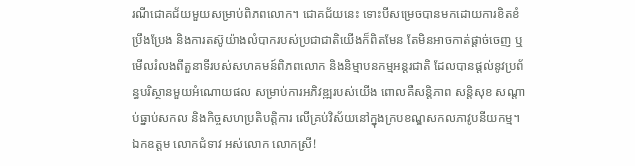រណីជោគជ័យមួយសម្រាប់ពិភពលោក។ ជោគជ័យនេះ ទោះបីសម្រេចបានមកដោយការខិតខំប្រឹងប្រែង និងការតស៊ូយ៉ាងលំបាករបស់ប្រជាជាតិយើងក៏ពិតមែន តែមិនអាចកាត់ផ្ដាច់ចេញ ឬមើលរំលងពីតួនាទីរបស់សហគមន៍ពិភពលោក និងនិម្មាបនកម្មអន្តរជាតិ ដែលបានផ្តល់នូវប្រព័ន្ធបរិស្ថានមួយអំណោយផល សម្រាប់ការអភិវឌ្ឍរបស់យើង ពោលគឺសន្តិភាព សន្តិសុខ សណ្តាប់ធ្នាប់សកល និងកិច្ចសហប្រតិបតិ្តការ លើគ្រប់វិស័យនៅក្នុងក្របខណ្ឌសកលភាវូបនីយកម្ម។
ឯកឧត្តម លោកជំទាវ អស់លោក លោកស្រី!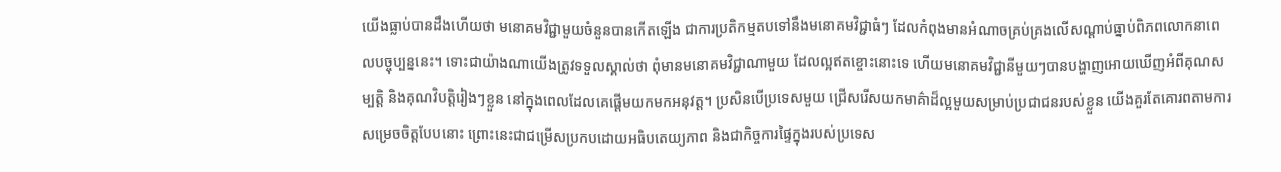យើងធ្លាប់បានដឹងហើយថា មនោគមវិជ្ជាមួយចំនួនបានកើតឡើង ជាការប្រតិកម្មតបទៅនឹងមនោគមវិជ្ជាធំៗ ដែលកំពុងមានអំណាចគ្រប់គ្រងលើសណ្តាប់ធ្នាប់ពិភពលោកនាពេលបច្ចុប្បន្ននេះ។ ទោះជាយ៉ាងណាយើងត្រូវទទួលស្គាល់ថា ពុំមានមនោគមវិជ្ជាណាមួយ ដែលល្អឥតខ្ចោះនោះទេ ហើយមនោគមវិជ្ជានីមួយៗបានបង្ហាញអោយឃើញអំពីគុណសម្បត្តិ និងគុណវិបត្តិរៀងៗខ្លួន នៅក្នុងពេលដែលគេផ្តើមយកមកអនុវត្ត។ ប្រសិនបើប្រទេសមួយ ជ្រើសរើសយកមាគ៌ាដ៏ល្អមួយសម្រាប់ប្រជាជនរបស់ខ្លួន យើងគួរតែគោរពតាមការសម្រេចចិត្តបែបនោះ ព្រោះនេះជាជម្រើសប្រកបដោយអធិបតេយ្យភាព និងជាកិច្ចការផ្ទៃក្នុងរបស់ប្រទេស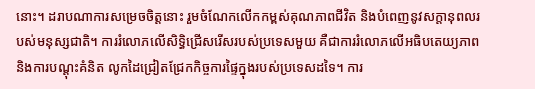នោះ។ ដរាបណាការសម្រេចចិត្តនោះ រួមចំណែកលើកកម្ពស់គុណភាពជីវិត និងបំពេញនូវសក្តានុពលរបស់មនុស្សជាតិ។ ការរំលោភលើសិទ្ធិជ្រើសរើសរបស់ប្រទេសមួយ គឺជាការរំលោភលើអធិបតេយ្យភាព និងការបណ្ដុះគំនិត លូកដៃជ្រៀតជ្រែកកិច្ចការផ្ទៃក្នុងរបស់ប្រទេសដទៃ។ ការ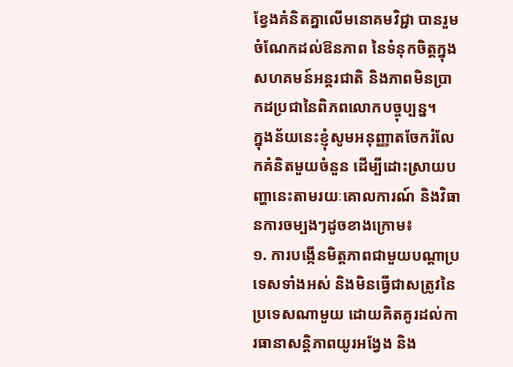ខ្វែងគំនិតគ្នាលើមនោគមវិជ្ជា បានរួមចំណែកដល់ឱនភាព នៃទំនុកចិត្តក្នុងសហគមន៍អន្តរជាតិ និងភាពមិនប្រាកដប្រជានៃពិភពលោកបច្ចុប្បន្ន។
ក្នុងន័យនេះខ្ញុំសូមអនុញ្ញាតចែករំលែកគំនិតមួយចំនួន ដើម្បីដោះស្រាយបញ្ហានេះតាមរយៈគោលការណ៍ និងវិធានការចម្បងៗដូចខាងក្រោម៖
១. ការបង្កើនមិត្តភាពជាមួយបណ្តាប្រទេសទាំងអស់ និងមិនធ្វើជាសត្រូវនៃប្រទេសណាមួយ ដោយគិតគូរដល់ការធានាសន្តិភាពយូរអង្វែង និង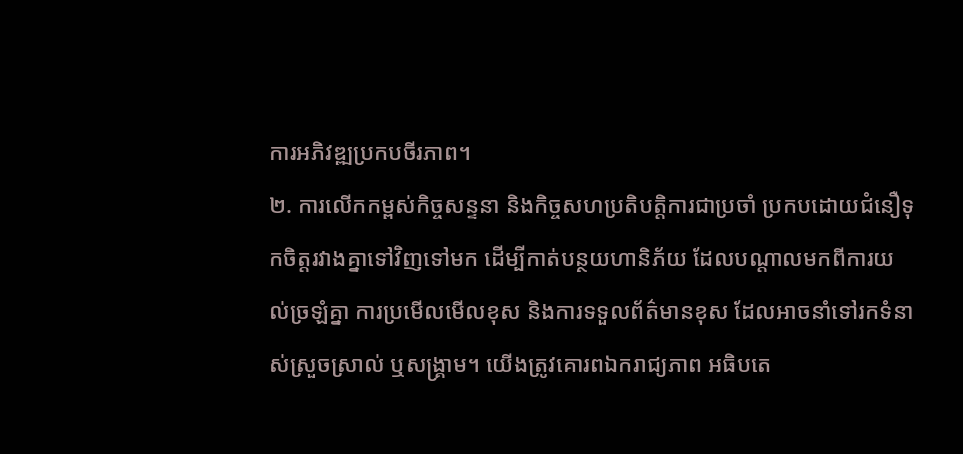ការអភិវឌ្ឍប្រកបចីរភាព។
២. ការលើកកម្ពស់កិច្ចសន្ទនា និងកិច្ចសហប្រតិបត្តិការជាប្រចាំ ប្រកបដោយជំនឿទុកចិត្តរវាងគ្នាទៅវិញទៅមក ដើម្បីកាត់បន្ថយហានិភ័យ ដែលបណ្តាលមកពីការយល់ច្រឡំគ្នា ការប្រមើលមើលខុស និងការទទួលព័ត៌មានខុស ដែលអាចនាំទៅរកទំនាស់ស្រួចស្រាល់ ឬសង្គ្រាម។ យើងត្រូវគោរពឯករាជ្យភាព អធិបតេ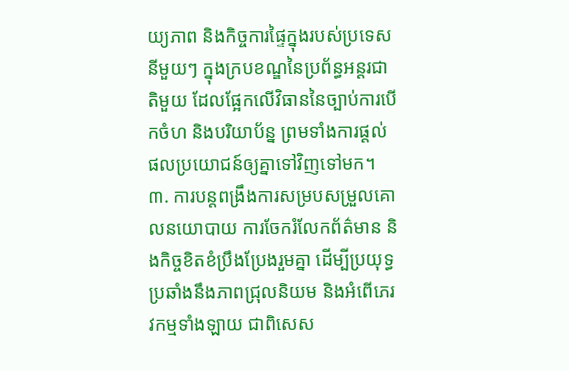យ្យភាព និងកិច្ចការផ្ទៃក្នុងរបស់ប្រទេសនីមួយៗ ក្នុងក្របខណ្ឌនៃប្រព័ន្ធអន្តរជាតិមួយ ដែលផ្អែកលើវិធាននៃច្បាប់ការបើកចំហ និងបរិយាប័ន្ន ព្រមទាំងការផ្តល់ផលប្រយោជន៍ឲ្យគ្នាទៅវិញទៅមក។
៣. ការបន្តពង្រឹងការសម្របសម្រួលគោលនយោបាយ ការចែករំលែកព័ត៌មាន និងកិច្ចខិតខំប្រឹងប្រែងរួមគ្នា ដើម្បីប្រយុទ្ធប្រឆាំងនឹងភាពជ្រុលនិយម និងអំពើភេរវកម្មទាំងឡាយ ជាពិសេស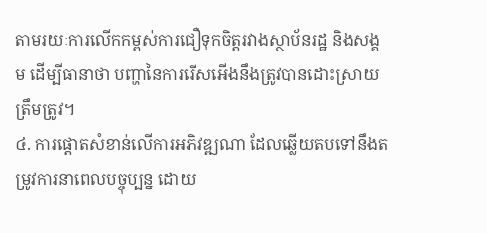តាមរយៈការលើកកម្ពស់ការជឿទុកចិត្តរវាងស្ថាប័នរដ្ឋ និងសង្គម ដើម្បីធានាថា បញ្ហានៃការរើសអើងនឹងត្រូវបានដោះស្រាយត្រឹមត្រូវ។
៤. ការផ្តោតសំខាន់លើការអភិវឌ្ឍណា ដែលឆ្លើយតបទៅនឹងតម្រូវការនាពេលបច្ចុប្បន្ន ដោយ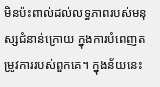មិនប៉ះពាល់ដល់លទ្ធភាពរបស់មនុស្សជំនាន់ក្រោយ ក្នុងការបំពេញតម្រូវការរបស់ពួកគេ។ ក្នុងន័យនេះ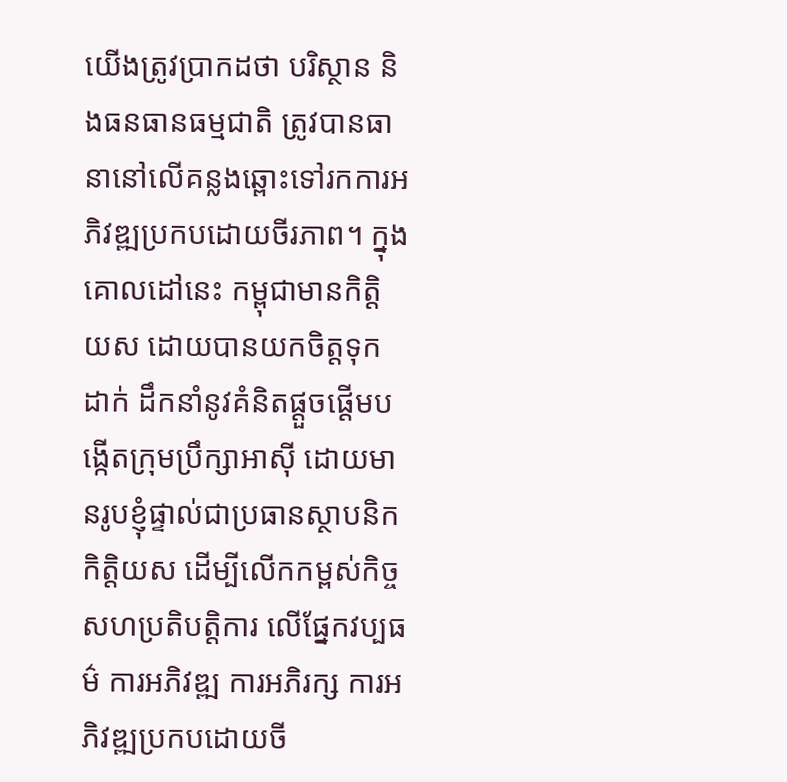យើងត្រូវប្រាកដថា បរិស្ថាន និងធនធានធម្មជាតិ ត្រូវបានធានានៅលើគន្លងឆ្ពោះទៅរកការអភិវឌ្ឍប្រកបដោយចីរភាព។ ក្នុងគោលដៅនេះ កម្ពុជាមានកិត្តិយស ដោយបានយកចិត្តទុកដាក់ ដឹកនាំនូវគំនិតផ្តួចផ្តើមបង្កើតក្រុមប្រឹក្សាអាស៊ី ដោយមានរូបខ្ញុំផ្ទាល់ជាប្រធានស្ថាបនិកកិត្តិយស ដើម្បីលើកកម្ពស់កិច្ចសហប្រតិបត្តិការ លើផ្នែកវប្បធម៌ ការអភិវឌ្ឍ ការអភិរក្ស ការអភិវឌ្ឍប្រកបដោយចី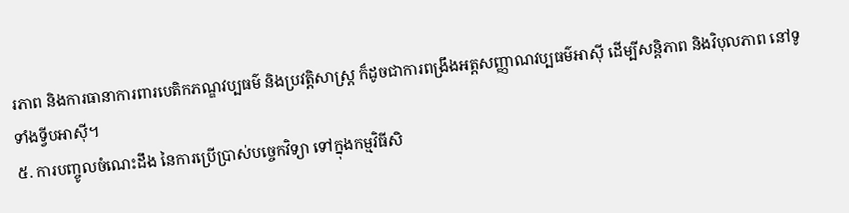រភាព និងការធានាការពារបេតិកភណ្ឌវប្បធម៌ និងប្រវត្តិសាស្ត្រ ក៏ដូចជាការពង្រឹងអត្តសញ្ញាណវប្បធម៌អាស៊ី ដើម្បីសន្តិភាព និងវិបុលភាព នៅទូទាំងទ្វីបអាស៊ី។
៥. ការបញ្ចូលចំណេះដឹង នៃការប្រើប្រាស់បច្ចេកវិទ្យា ទៅក្នុងកម្មវិធីសិ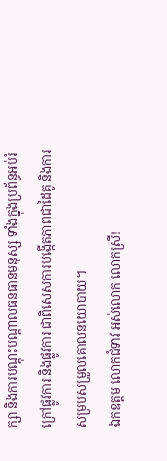ក្សា និងការបណ្តុះបណ្តាលធនធានមនុស្ស ទាំងក្នុងប្រព័ន្ធអប់រំក្រៅផ្លូវការ និងផ្លូវការ ជាពិសេសការបង្កើតភាពជាដៃគូ និងការសម្របសម្រួលគោលនយោបាយ។
ឯកឧត្តម លោកជំទាវ អស់លោក លោកស្រី!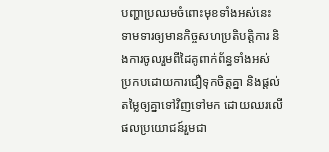បញ្ហាប្រឈមចំពោះមុខទាំងអស់នេះ ទាមទារឲ្យមានកិច្ចសហប្រតិបត្តិការ និងការចូលរួមពីដៃគូពាក់ព័ន្ធទាំងអស់ ប្រកបដោយការជឿទុកចិត្តគ្នា និងផ្តល់តម្លៃឲ្យគ្នាទៅវិញទៅមក ដោយឈរលើផលប្រយោជន៍រួមជា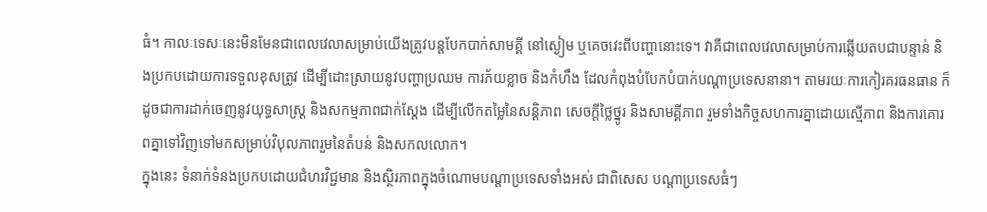ធំ។ កាលៈទេសៈនេះមិនមែនជាពេលវេលាសម្រាប់យើងត្រូវបន្តបែកបាក់សាមគ្គី នៅស្ងៀម ឬគេចវេះពីបញ្ហានោះទេ។ វាគឺជាពេលវេលាសម្រាប់ការឆ្លើយតបជាបន្ទាន់ និងប្រកបដោយការទទួលខុសត្រូវ ដើម្បីដោះស្រាយនូវបញ្ហាប្រឈម ការភ័យខ្លាច និងកំហឹង ដែលកំពុងបំបែកបំបាក់បណ្តាប្រទេសនានា។ តាមរយៈការកៀរគរធនធាន ក៏ដូចជាការដាក់ចេញនូវយុទ្ធសាស្រ្ត និងសកម្មភាពជាក់ស្តែង ដើម្បីលើកតម្លៃនៃសន្តិភាព សេចក្តីថ្លៃថ្នូរ និងសាមគ្គីភាព រួមទាំងកិច្ចសហការគ្នាដោយស្មើភាព និងការគោរពគ្នាទៅវិញទៅមកសម្រាប់វិបុលភាពរួមនៃតំបន់ និងសកលលោក។
ក្នុងនេះ ទំនាក់ទំនងប្រកបដោយជំហរវិជ្ជមាន និងស្ថិរភាពក្នុងចំណោមបណ្តាប្រទេសទាំងអស់ ជាពិសេស បណ្តាប្រទេសធំៗ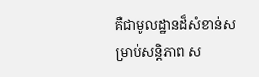គឺជាមូលដ្ឋានដ៏សំខាន់សម្រាប់សន្តិភាព ស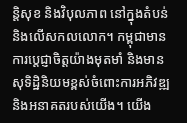ន្តិសុខ និងវិបុលភាព នៅក្នុងតំបន់ និងលើសកលលោក។ កម្ពុជាមានការប្តេជ្ញាចិត្តយ៉ាងមុតមាំ និងមានសុទិដ្ឋិនិយមខ្ពស់ចំពោះការអភិវឌ្ឍ និងអនាគតរបស់យើង។ យើង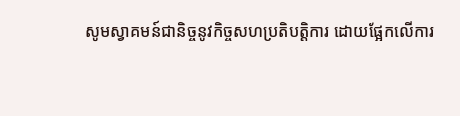សូមស្វាគមន៍ជានិច្ចនូវកិច្ចសហប្រតិបត្តិការ ដោយផ្អែកលើការ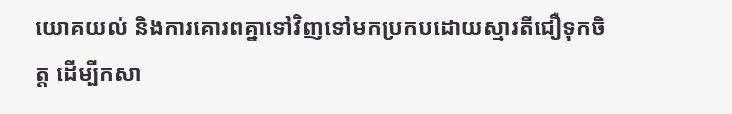យោគយល់ និងការគោរពគ្នាទៅវិញទៅមកប្រកបដោយស្មារតីជឿទុកចិត្ត ដើម្បីកសា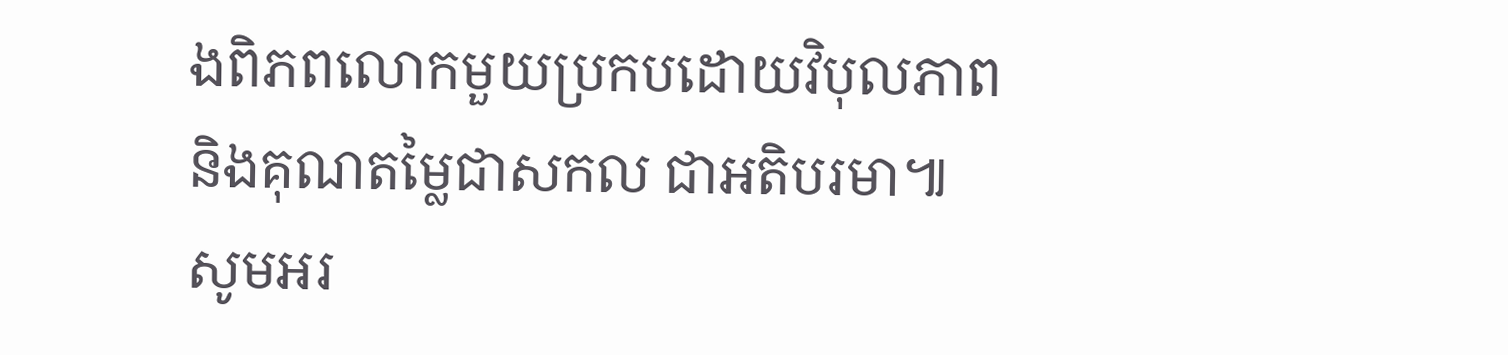ងពិភពលោកមួយប្រកបដោយវិបុលភាព និងគុណតម្លៃជាសកល ជាអតិបរមា៕
សូមអរ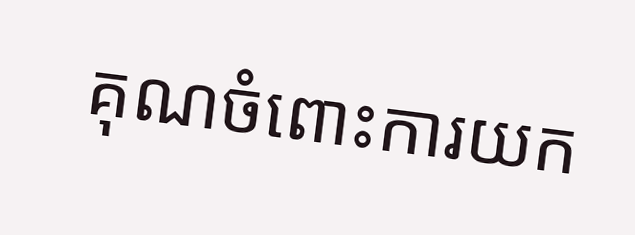គុណចំពោះការយក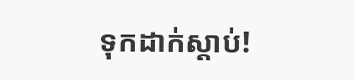ទុកដាក់ស្តាប់!